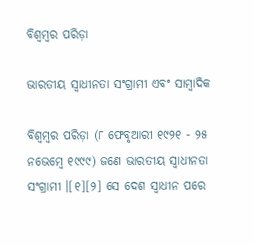ବିଶ୍ୱମ୍ବର ପରିଡ଼ା

ଭାରତୀୟ ସ୍ୱାଧୀନତା ସଂଗ୍ରାମୀ ଏବଂ ସାମ୍ବାଦିକ

ବିଶ୍ୱମ୍ବର ପରିଡ଼ା (୮ ଫେବୃଆରୀ ୧୯୨୧ - ୨୫ ନଭେମ୍ବେ ୧୯୯୯) ଜଣେ ଭାରତୀୟ ସ୍ୱାଧୀନତା ସଂଗ୍ରାମୀ ।[୧][୨] ସେ ଦେଶ ସ୍ୱାଧୀନ ପରେ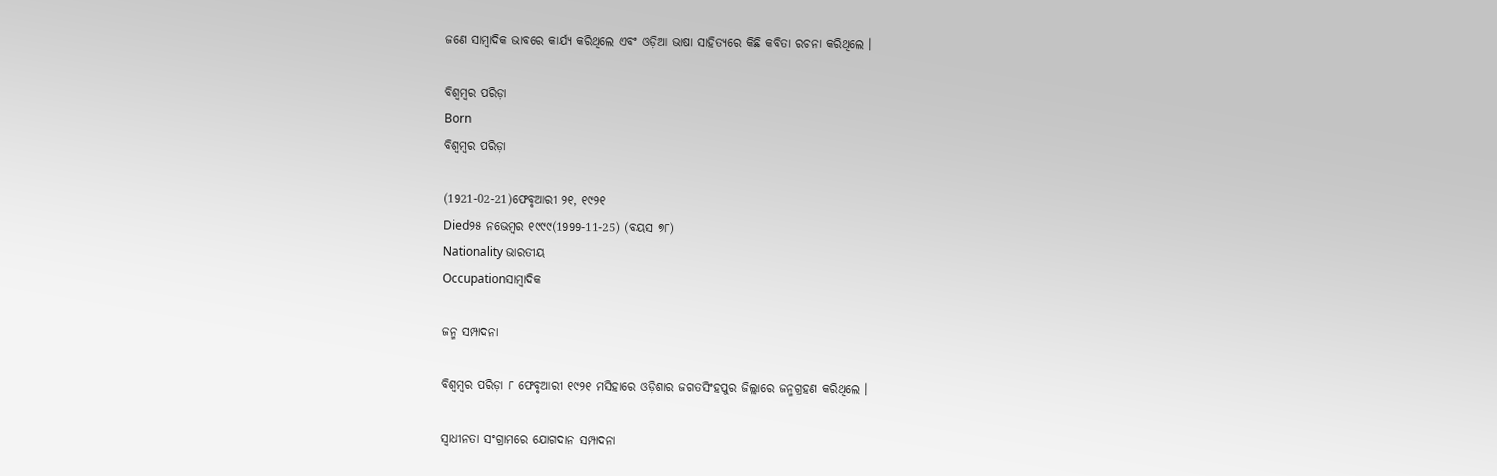ଜଣେ ସାମ୍ବାଦିକ ଭାବରେ କାର୍ଯ୍ୟ କରିଥିଲେ ଏବଂ ଓଡ଼ିଆ ଭାଷା ସାହିତ୍ୟରେ କିଛି କବିତା ରଚନା କରିଥିଲେ ।

ବିଶ୍ୱମ୍ବର ପରିଡ଼ା
Born
ବିଶ୍ୱମ୍ବର ପରିଡ଼ା

(1921-02-21)ଫେବୃଆରୀ ୨୧, ୧୯୨୧
Died୨୫ ନଭେମ୍ବର ୧୯୯୯(1999-11-25) (ବୟସ ୭୮)
Nationality ଭାରତୀୟ
Occupationସାମ୍ବାଦିକ

ଜନ୍ମ ସମ୍ପାଦନା

ବିଶ୍ୱମ୍ବର ପରିଡ଼ା ୮ ଫେବୃଆରୀ ୧୯୨୧ ମସିହାରେ ଓଡ଼ିଶାର ଜଗତସିଂହପୁର ଜିଲ୍ଲାରେ ଜନ୍ମଗ୍ରହଣ କରିଥିଲେ ।

ସ୍ୱାଧୀନତା ସଂଗ୍ରାମରେ ଯୋଗଦାନ ସମ୍ପାଦନା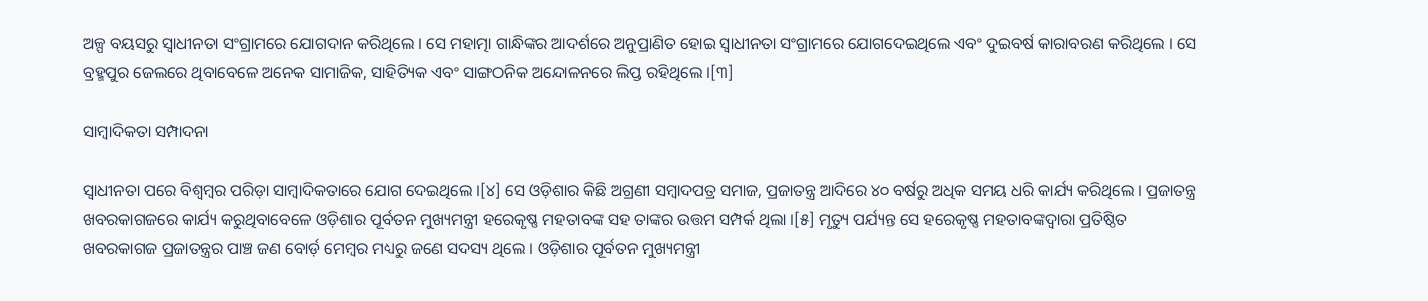ଅଳ୍ପ ବୟସରୁ ସ୍ୱାଧୀନତା ସଂଗ୍ରାମରେ ଯୋଗଦାନ କରିଥିଲେ । ସେ ମହାତ୍ମା ଗାନ୍ଧିଙ୍କର ଆଦର୍ଶରେ ଅନୁପ୍ରାଣିତ ହୋଇ ସ୍ୱାଧୀନତା ସଂଗ୍ରାମରେ ଯୋଗଦେଇଥିଲେ ଏବଂ ଦୁଇବର୍ଷ କାରାବରଣ କରିଥିଲେ । ସେ ବ୍ରହ୍ମ‌ପୁର ଜେଲରେ ଥିବାବେଳେ ଅନେକ ସାମାଜିକ, ସାହିତ୍ୟିକ ଏବଂ ସାଙ୍ଗଠନିକ ଅନ୍ଦୋଳନରେ ଲିପ୍ତ ରହିଥିଲେ ।[୩]

ସାମ୍ବାଦିକତା ସମ୍ପାଦନା

ସ୍ୱାଧୀନତା ପରେ ବିଶ୍ୱମ୍ବର ପରିଡ଼ା ସାମ୍ବାଦିକତାରେ ଯୋଗ ଦେଇଥିଲେ ।[୪] ସେ ଓଡ଼ିଶାର କିଛି ଅଗ୍ରଣୀ ସମ୍ବାଦପତ୍ର ସମାଜ, ପ୍ରଜାତନ୍ତ୍ର ଆଦିରେ ୪୦ ବର୍ଷରୁ ଅଧିକ ସମୟ ଧରି କାର୍ଯ୍ୟ କରିଥିଲେ । ପ୍ରଜାତନ୍ତ୍ର ଖବରକାଗଜରେ କାର୍ଯ୍ୟ କରୁଥିବାବେଳେ ଓଡ଼ିଶାର ପୂର୍ବତନ ମୁଖ୍ୟମନ୍ତ୍ରୀ ହରେକୃଷ୍ଣ ମହତାବଙ୍କ ସ‌ହ ତାଙ୍କର ଉତ୍ତମ ସମ୍ପର୍କ ଥିଲା ।[୫] ମୃତ୍ୟୁ ପର୍ଯ୍ୟନ୍ତ ସେ ହରେକୃଷ୍ଣ ମହତାବଙ୍କଦ୍ୱାରା ପ୍ରତିଷ୍ଠିତ ଖବରକାଗଜ ପ୍ରଜାତନ୍ତ୍ରର ପାଞ୍ଚ ଜଣ ବୋର୍ଡ଼ ମେମ୍ବର ମଧ୍ୟରୁ ଜଣେ ସଦସ୍ୟ ଥିଲେ । ଓଡ଼ିଶାର ପୂର୍ବତନ ମୁଖ୍ୟମନ୍ତ୍ରୀ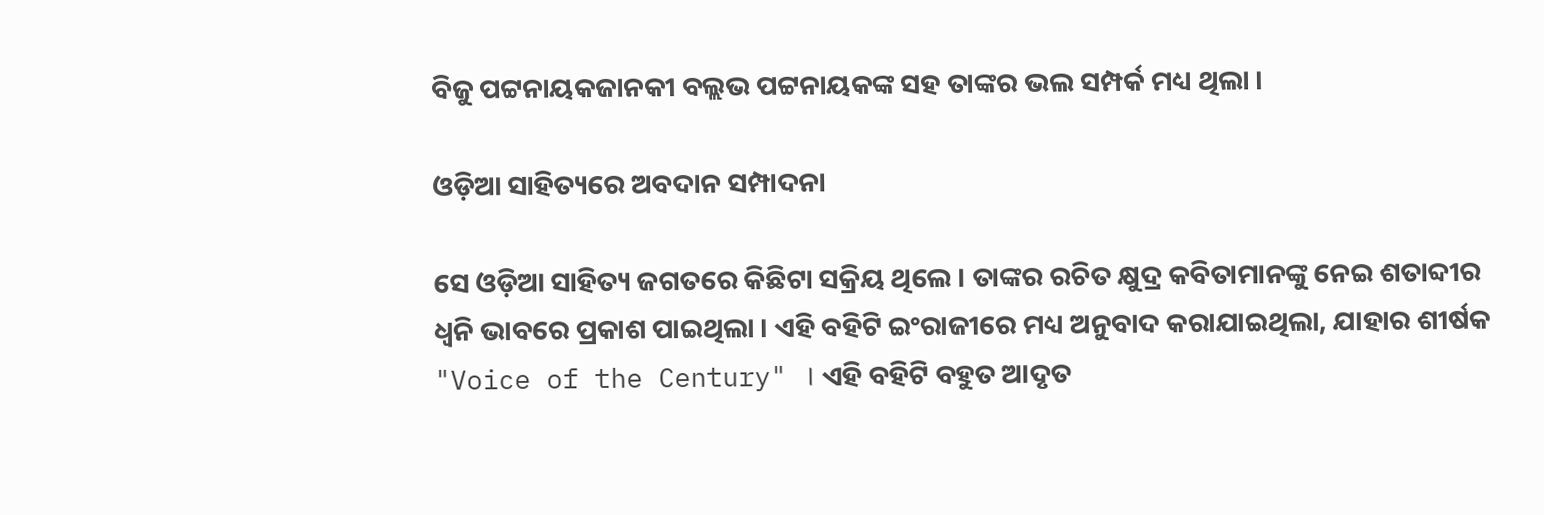ବିଜୁ ପଟ୍ଟନାୟକଜାନକୀ ବଲ୍ଲଭ ପଟ୍ଟନାୟକଙ୍କ ସ‌ହ ତାଙ୍କର ଭଲ ସମ୍ପର୍କ ମଧ୍ୟ ଥିଲା ।

ଓଡ଼ିଆ ସାହିତ୍ୟରେ ଅବଦାନ ସମ୍ପାଦନା

ସେ ଓଡ଼ିଆ ସାହିତ୍ୟ ଜଗତରେ କିଛିଟା ସକ୍ରିୟ ଥିଲେ । ତାଙ୍କର ରଚିତ କ୍ଷୁଦ୍ର କବିତାମାନଙ୍କୁ ନେଇ ଶତାବ୍ଦୀର ଧ୍ୱନି ଭାବରେ ପ୍ରକାଶ ପାଇଥିଲା । ଏହି ବ‌ହିଟି ଇଂରାଜୀରେ ମଧ୍ୟ ଅନୁବାଦ କରାଯାଇଥିଲା, ଯାହାର ଶୀର୍ଷକ "Voice of the Century" । ଏହି ବ‌ହିଟି ବ‌ହୁତ ଆଦୃତ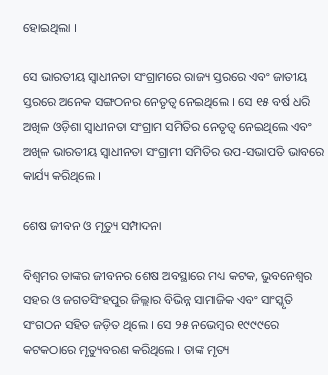ହୋଇଥିଲା ।

ସେ ଭାରତୀୟ ସ୍ୱାଧୀନତା ସଂଗ୍ରାମରେ ରାଜ୍ୟ ସ୍ତରରେ ଏବଂ ଜାତୀୟ ସ୍ତରରେ ଅନେକ ସଙ୍ଗଠନର ନେତୃତ୍ୱ ନେଇଥିଲେ । ସେ ୧୫ ବର୍ଷ ଧରି ଅଖିଳ ଓଡ଼ିଶା ସ୍ୱାଧୀନତା ସଂଗ୍ରାମ ସମିତିର ନେତୃତ୍ୱ ନେଇଥିଲେ ଏବଂ ଅଖିଳ ଭାରତୀୟ ସ୍ୱାଧୀନତା ସଂଗ୍ରାମୀ ସମିତିର ଉପ-ସଭାପତି ଭାବରେ କାର୍ଯ୍ୟ କରିଥିଲେ ।

ଶେଷ ଜୀବନ ଓ ମୃତ୍ୟୁ ସମ୍ପାଦନା

ବିଶ୍ୱମର ତାଙ୍କର ଜୀବନର ଶେଷ ଅବସ୍ଥାରେ ମଧ୍ୟ କଟକ, ଭୁବନେଶ୍ୱର ସ‌ହର ଓ ଜଗତସିଂହପୁର ଜିଲ୍ଲାର ବିଭିନ୍ନ ସାମାଜିକ ଏବଂ ସାଂସ୍କୃତି ସଂଗଠନ ସ‌ହିତ ଜଡ଼ିତ ଥିଲେ । ସେ ୨୫ ନଭେମ୍ବର ୧୯୯୯ରେ କଟକଠାରେ ମୃତ୍ୟୁବରଣ କରିଥିଲେ । ତାଙ୍କ ମୃତ୍ୟ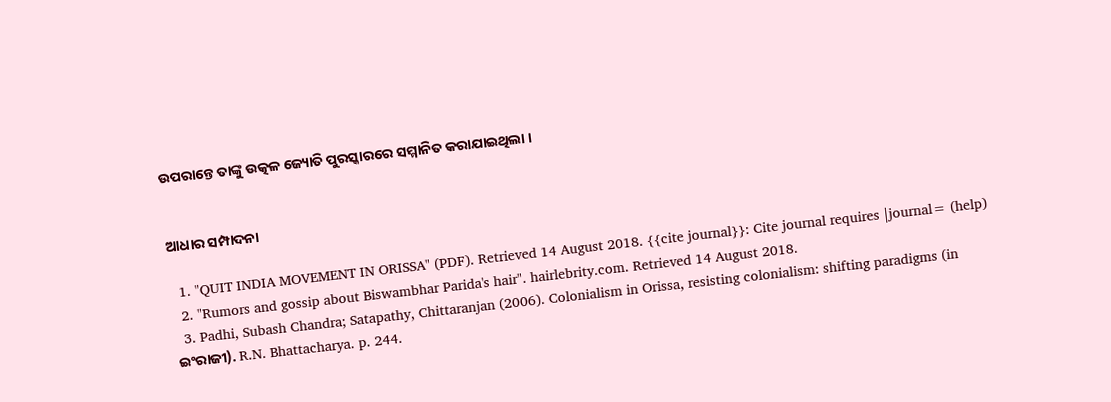ଉପରାନ୍ତେ ତାଙ୍କୁ ଉତ୍କଳ ଜ୍ୟୋତି ପୁରସ୍କାରରେ ସମ୍ମାନିତ କରାଯାଇଥିଲା ।


ଆଧାର ସମ୍ପାଦନା

  1. "QUIT INDIA MOVEMENT IN ORISSA" (PDF). Retrieved 14 August 2018. {{cite journal}}: Cite journal requires |journal= (help)
  2. "Rumors and gossip about Biswambhar Parida's hair". hairlebrity.com. Retrieved 14 August 2018.
  3. Padhi, Subash Chandra; Satapathy, Chittaranjan (2006). Colonialism in Orissa, resisting colonialism: shifting paradigms (in ଇଂରାଜୀ). R.N. Bhattacharya. p. 244.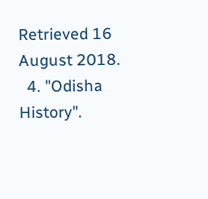Retrieved 16 August 2018.
  4. "Odisha History".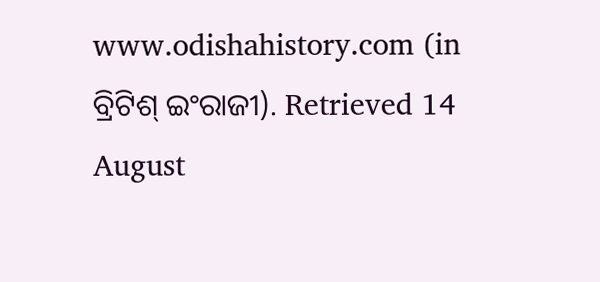www.odishahistory.com (in ବ୍ରିଟିଶ୍‌ ଇଂରାଜୀ). Retrieved 14 August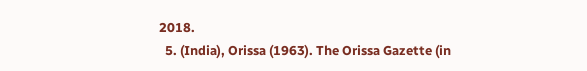2018.
  5. (India), Orissa (1963). The Orissa Gazette (in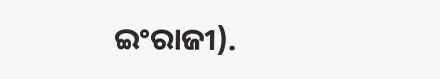ଇଂରାଜୀ).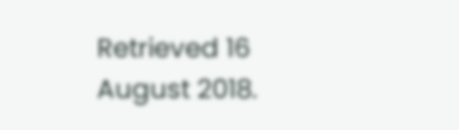Retrieved 16 August 2018.